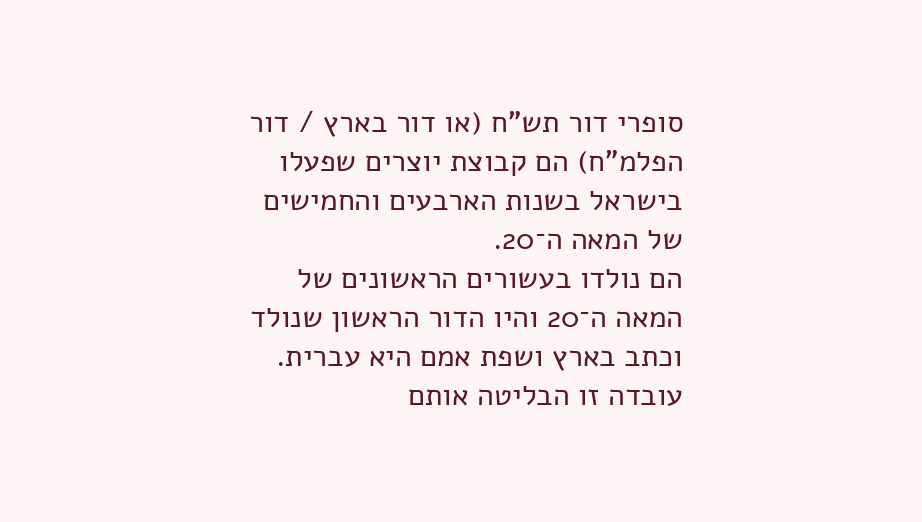סופרי דור תש"ח (או דור בארץ / דור הפלמ"ח) הם קבוצת יוצרים שפעלו בישראל בשנות הארבעים והחמישים של המאה ה־20.
הם נולדו בעשורים הראשונים של המאה ה־20 והיו הדור הראשון שנולד וכתב בארץ ושפת אמם היא עברית. עובדה זו הבליטה אותם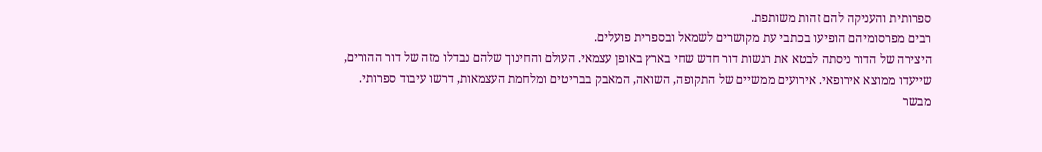ספרותית והעניקה להם זהות משותפת.
רבים מפרסומיהם הופיעו בכתבי עת מקושרים לשמאל ובספרית פועלים.
היצירה של הדור ניסתה לבטא את רגשות דור חדש שחי בארץ באופן עצמאי. העולם והחינוך שלהם נבדלו מזה של דור ההורים, שייעדו ממוצא אירופאי. אירועים ממשיים של התקופה, השואה, המאבק בבריטים ומלחמת העצמאות, דרשו עיבוד ספרותי.
מבשר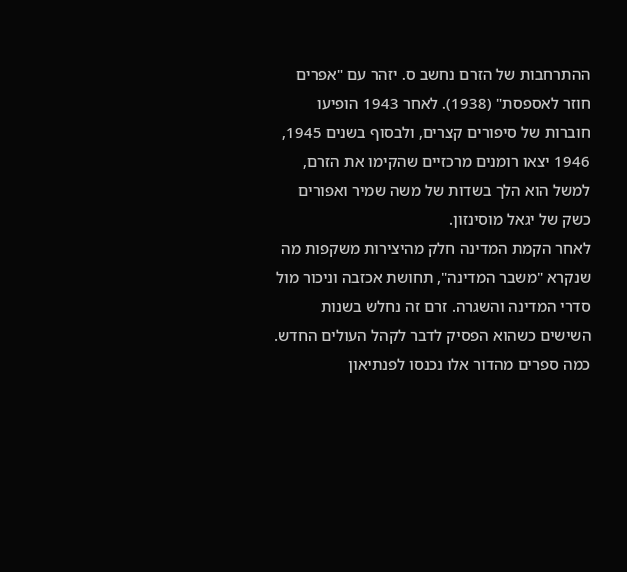ההתרחבות של הזרם נחשב ס. יזהר עם "אפרים חוזר לאספסת" (1938). לאחר 1943 הופיעו חוברות של סיפורים קצרים, ולבסוף בשנים 1945, 1946 יצאו רומנים מרכזיים שהקימו את הזרם, למשל הוא הלך בשדות של משה שמיר ואפורים כשק של יגאל מוסינזון.
לאחר הקמת המדינה חלק מהיצירות משקפות מה שנקרא "משבר המדינה", תחושת אכזבה וניכור מול סדרי המדינה והשגרה. זרם זה נחלש בשנות השישים כשהוא הפסיק לדבר לקהל העולים החדש.
כמה ספרים מהדור אלו נכנסו לפנתיאון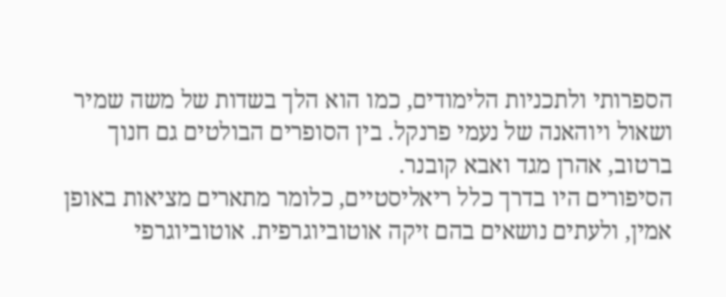הספרותי ולתכניות הלימודים, כמו הוא הלך בשדות של משה שמיר ושאול ויוהאנה של נעמי פרנקל. בין הסופרים הבולטים גם חנוך ברטוב, אהרן מגד ואבא קובנר.
הסיפורים היו בדרך כלל ריאליסטיים, כלומר מתארים מציאות באופן אמין, ולעתים נושאים בהם זיקה אוטוביוגרפית. אוטוביוגרפי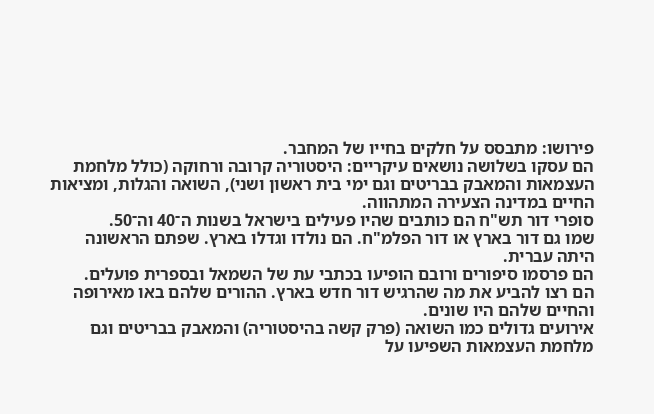פירושו: מתבסס על חלקים בחייו של המחבר.
הם עסקו בשלושה נושאים עיקריים: היסטוריה קרובה ורחוקה (כולל מלחמת העצמאות והמאבק בבריטים וגם ימי בית ראשון ושני), השואה והגלות, ומציאות החיים במדינה הצעירה המתהווה.
סופרי דור תש"ח הם כותבים שהיו פעילים בישראל בשנות ה־40 וה־50.
שמו גם דור בארץ או דור הפלמ"ח. הם נולדו וגדלו בארץ. שפתם הראשונה היתה עברית.
הם פרסמו סיפורים ורובם הופיעו בכתבי עת של השמאל ובספרית פועלים.
הם רצו להביע את מה שהרגיש דור חדש בארץ. ההורים שלהם באו מאירופה והחיים שלהם היו שונים.
אירועים גדולים כמו השואה (פרק קשה בהיסטוריה) והמאבק בבריטים וגם מלחמת העצמאות השפיעו על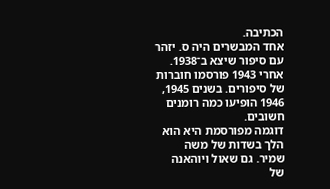הכתיבה.
אחד המבשרים היה ס. יזהר עם סיפור שיצא ב־1938. אחרי 1943 פורסמו חוברות של סיפורים. בשנים 1945, 1946 הופיעו כמה רומנים חשובים.
דוגמה מפורסמת היא הוא הלך בשדות של משה שמיר. גם שאול ויוהאנה של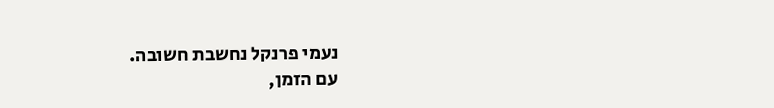נעמי פרנקל נחשבת חשובה.
עם הזמן,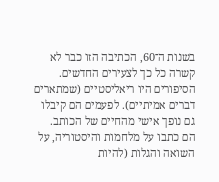בשנות ה־60, הכתיבה הזו כבר לא קשרה כל כך לצעירים החדשים.
הסיפורים היו ריאליסטיים (שמתארים דברים אמיתיים). לפעמים הם קיבלו גם נופך אישי מהחיים של הכותב.
הם כתבו על מלחמות והיסטוריה, על השואה והגלות (להיות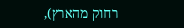רחוק מהארץ),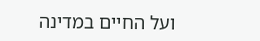ועל החיים במדינה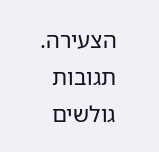הצעירה.
תגובות גולשים